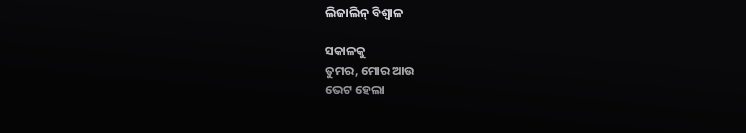ଲିଜାଲିନ୍ ବିଶ୍ୱାଳ

ସକାଳକୁ
ତୁମର, ମୋର ଆଉ
ଭେଟ ହେଲା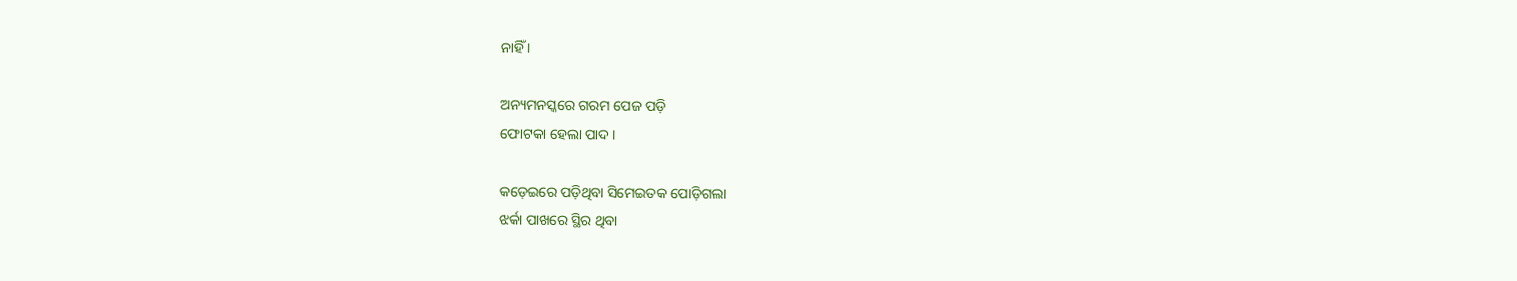ନାହିଁ ।

ଅନ୍ୟମନସ୍କରେ ଗରମ ପେଜ ପଡ଼ି
ଫୋଟକା ହେଲା ପାଦ ।

କଡ଼େଇରେ ପଡ଼ିଥିବା ସିମେଇତକ ପୋଡ଼ିଗଲା
ଝର୍କା ପାଖରେ ସ୍ଥିର ଥିବା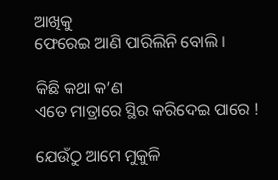ଆଖିକୁ
ଫେରେଇ ଆଣି ପାରିଲିନି ବୋଲି ।

କିଛି କଥା କ’ଣ
ଏତେ ମାତ୍ରାରେ ସ୍ଥିର କରିଦେଇ ପାରେ !

ଯେଉଁଠୁ ଆମେ ମୁକୁଳି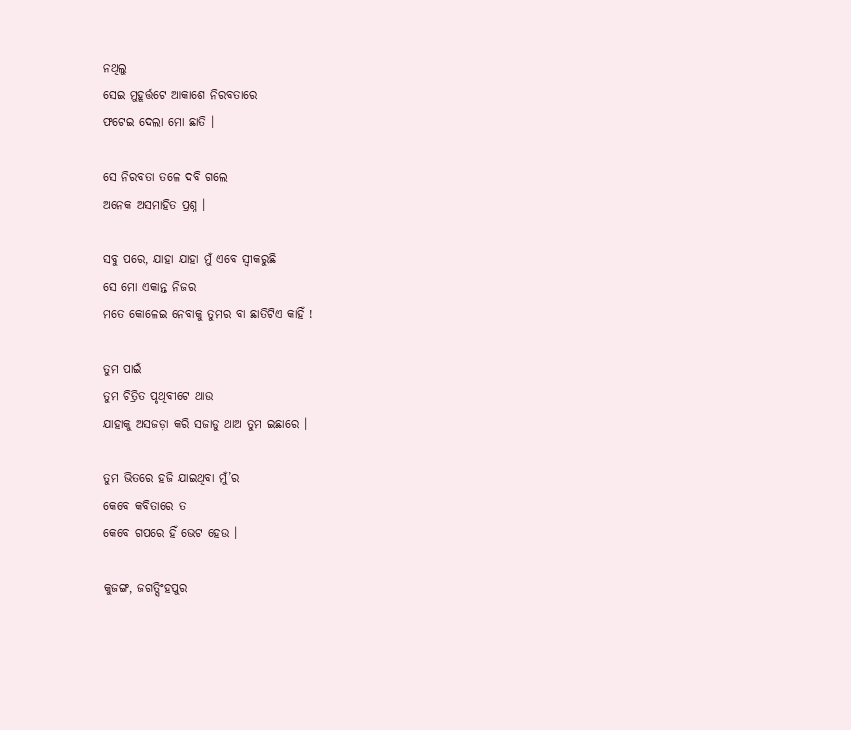ନଥିଲୁ
ସେଇ ମୁହୂର୍ତ୍ତଟେ ଆକାଶେ ନିରବତାରେ
ଫଟେଇ ଦେଲା ମୋ ଛାତି ।

ସେ ନିରବତା ତଳେ ଦବି ଗଲେ
ଅନେକ ଅସମାହିତ ପ୍ରଶ୍ନ ।

ସବୁ ପରେ, ଯାହା ଯାହା ମୁଁ ଏବେ ସ୍ଵୀକରୁଛି
ସେ ମୋ ଏକାନ୍ତ ନିଜର
ମତେ କୋଳେଇ ନେବାକୁ ତୁମର ବା ଛାତିଟିଏ କାହିଁ !

ତୁମ ପାଇଁ
ତୁମ ଚିତ୍ରିତ ପୃଥିବୀଟେ ଥାଉ
ଯାହାକୁ ଅସଜଡ଼ା କରି ସଜାଡୁ ଥାଅ ତୁମ ଇଛାରେ ।

ତୁମ ଭିତରେ ହଜି ଯାଇଥିବା ମୁଁ’ର
କେବେ କବିତାରେ ତ
କେବେ ଗପରେ ହିଁ ଭେଟ ହେଉ ।

କୁଜଙ୍ଗ, ଜଗତ୍ସିଂହପୁର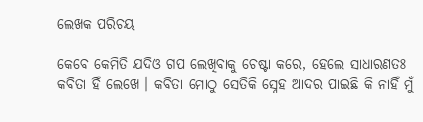ଲେଖକ ପରିଚୟ

କେବେ କେମିତି ଯଦିଓ ଗପ ଲେଖିବାକୁ ଚେଷ୍ଟା କରେ, ହେଲେ ସାଧାରଣତଃ କବିତା ହିଁ ଲେଖେ । କବିତା ମୋଠୁ ସେତିକି ସ୍ନେହ ଆଦର ପାଇଛି କି ନାହିଁ ମୁଁ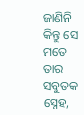ଜାଣିନି କିନ୍ତୁ ସେ ମତେ ତାର ସବୁତକ ସ୍ନେହ,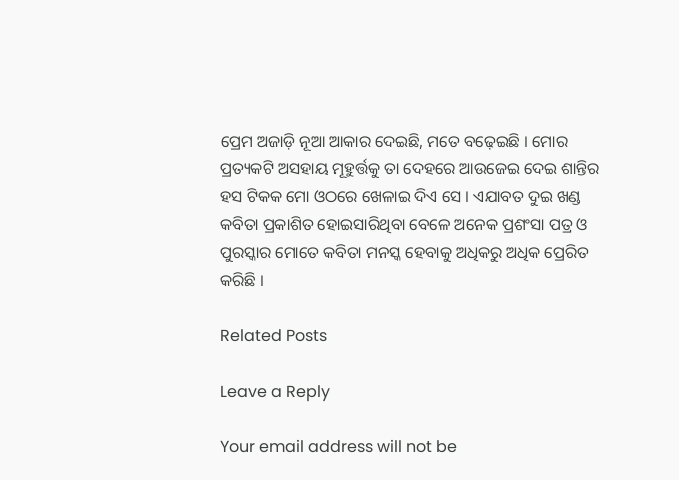ପ୍ରେମ ଅଜାଡ଼ି ନୂଆ ଆକାର ଦେଇଛି, ମତେ ବଢ଼େଇଛି । ମୋର ପ୍ରତ୍ୟକଟି ଅସହାୟ ମୂହୁର୍ତ୍ତକୁ ତା ଦେହରେ ଆଉଜେଇ ଦେଇ ଶାନ୍ତିର ହସ ଟିକକ ମୋ ଓଠରେ ଖେଳାଇ ଦିଏ ସେ । ଏଯାବତ ଦୁଇ ଖଣ୍ଡ କବିତା ପ୍ରକାଶିତ ହୋଇସାରିଥିବା ବେଳେ ଅନେକ ପ୍ରଶଂସା ପତ୍ର ଓ ପୁରସ୍କାର ମୋତେ କବିତା ମନସ୍କ ହେବାକୁ ଅଧିକରୁ ଅଧିକ ପ୍ରେରିତ କରିଛି ।

Related Posts

Leave a Reply

Your email address will not be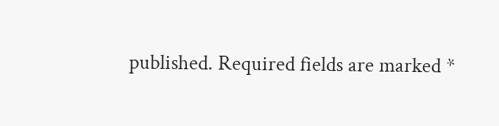published. Required fields are marked *